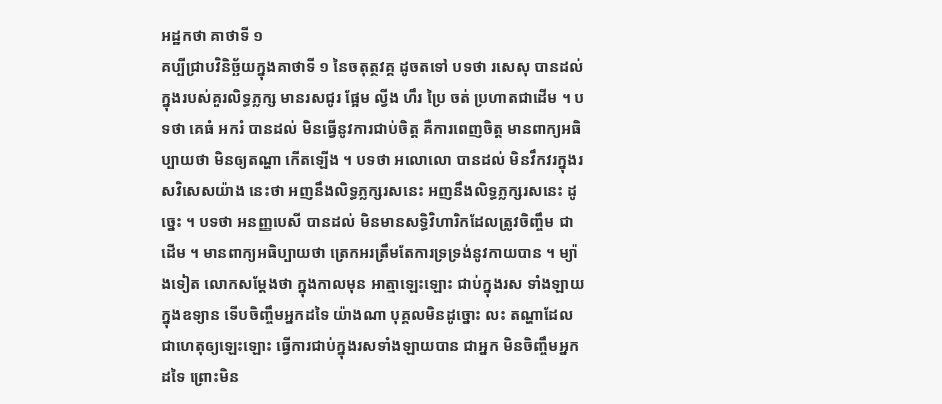អដ្ឋកថា គាថាទី ១
គប្បីជ្រាបវិនិច្ឆ័យក្នុងគាថាទី ១ នៃចតុត្ថវគ្គ ដូចតទៅ បទថា រសេសុ បានដល់ ក្នុងរបស់គួរលិទ្ធភ្លក្ស មានរសជូរ ផ្អែម ល្វីង ហឹរ ប្រៃ ចត់ ប្រហាតជាដើម ។ បទថា គេធំ អករំ បានដល់ មិនធ្វើនូវការជាប់ចិត្ត គឺការពេញចិត្ត មានពាក្យអធិប្បាយថា មិនឲ្យតណ្ហា កើតឡើង ។ បទថា អលោលោ បានដល់ មិនវឹកវរក្នុងរសវិសេសយ៉ាង នេះថា អញនឹងលិទ្ធភ្លក្សរសនេះ អញនឹងលិទ្ធភ្លក្សរសនេះ ដូច្នេះ ។ បទថា អនញ្ញបេសី បានដល់ មិនមានសទ្ធិវិហារិកដែលត្រូវចិញ្ចឹម ជាដើម ។ មានពាក្យអធិប្បាយថា ត្រេកអរត្រឹមតែការទ្រទ្រង់នូវកាយបាន ។ ម្យ៉ាងទៀត លោកសម្តែងថា ក្នុងកាលមុន អាត្មាឡេះឡោះ ជាប់ក្នុងរស ទាំងឡាយ ក្នុងឧទ្យាន ទើបចិញ្ចឹមអ្នកដទៃ យ៉ាងណា បុគ្គលមិនដូច្នោះ លះ តណ្ហាដែលជាហេតុឲ្យឡេះឡោះ ធ្វើការជាប់ក្នុងរសទាំងឡាយបាន ជាអ្នក មិនចិញ្ចឹមអ្នកដទៃ ព្រោះមិន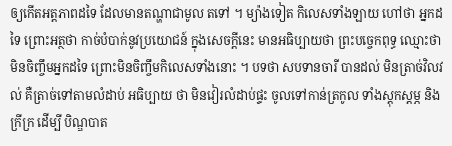ឲ្យកើតអត្តភាពដទៃ ដែលមានតណ្ហាជាមូល តទៅ ។ ម្យ៉ាងទៀត កិលេសទាំងឡាយ ហៅថា អ្នកដទៃ ព្រោះអត្ថថា កាច់បំបាក់នូវប្រយោជន៍ ក្នុងសេចក្តីនេះ មានអធិប្បាយថា ព្រះបច្ចេកពុទ្ធ ឈ្មោះថា មិនចិញ្ចឹមអ្នកដទៃ ព្រោះមិនចិញ្ចឹមកិលេសទាំងនោះ ។ បទថា សបទានចារី បានដល់ មិនត្រាច់វិលវល់ គឺត្រាច់ទៅតាមលំដាប់ អធិប្បាយ ថា មិនវៀរលំដាប់ផ្ទះ ចូលទៅកាន់ត្រកូល ទាំងស្តុកស្តម្ភ និងក្រីក្រ ដើម្បី បិណ្ឌបាត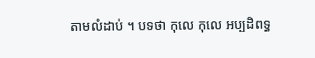តាមលំដាប់ ។ បទថា កុលេ កុលេ អប្បដិពទ្ធ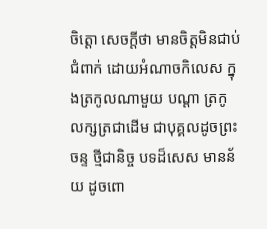ចិត្តោ សេចក្តីថា មានចិត្តមិនជាប់ជំពាក់ ដោយអំណាចកិលេស ក្នុងត្រកូលណាមួយ បណ្តា ត្រកូលក្សត្រជាដើម ជាបុគ្គលដូចព្រះចន្ទ ថ្មីជានិច្ច បទដ៏សេស មានន័យ ដូចពោ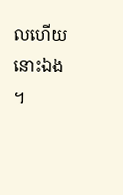លហើយនោះឯង ។